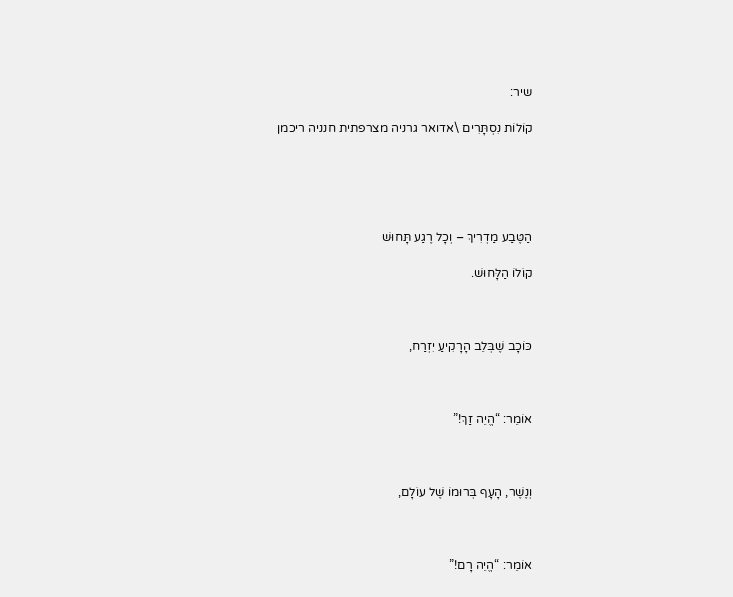שיר:

קוֹלוֹת נִסְתָּרִים \אדואר גרניה מצרפתית חנניה ריכמן





הַטֶּבַע מַדְרִיךְ – וְכָל רֶגַע תָּחוּשׁ

קוֹלוֹ הַלָּחוּשׁ.



כּוֹכָב שֶׁבְּלֵב הָרָקִיעַ יִזְרַח,



אוֹמֵר: “הֱיֵה זַךְ!”



וְנֶשֶׁר, הָעָף בְּרוּמוֹ שֶׁל עוֹלָם,



אוֹמֵר: “הֱיֵה רָם!”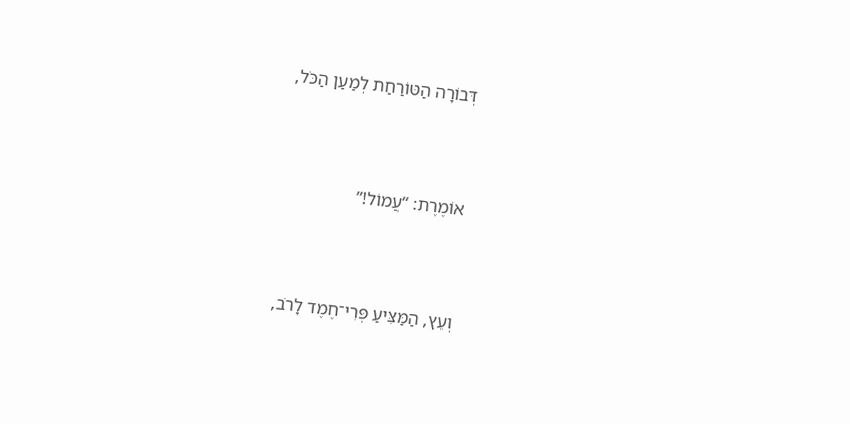דְּבוֹרָה הַטּוֹרַחַת לְמַעַן הַכֹּל,



אוֹמֶרֶת: “עֲמוֹל!”



וְעֵץ, הַמַּצִּיעַ פְּרִי־חֶמֶד לָרֹב,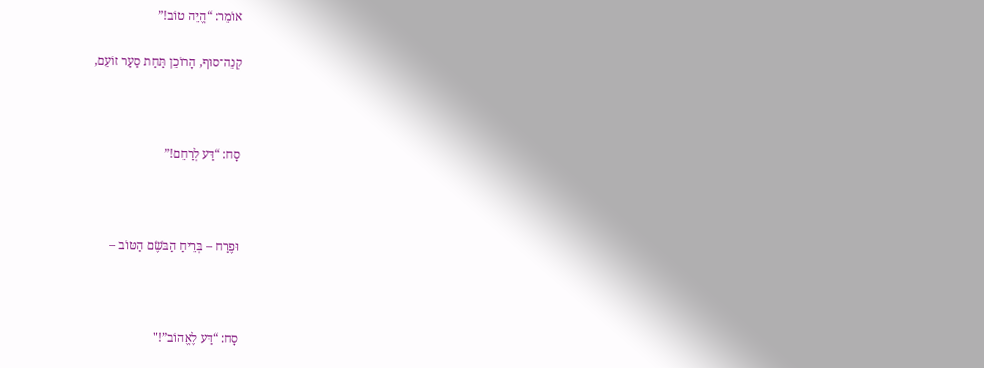אוֹמֵר: “הֱיֵה טוֹב!”

קְנֵה־סוּף, הָרוֹכֵן תַּחַת סַעַר זוֹעֵם,



סָח: “דַּע לְרַחֵם!”



וּפֶרַח – בְּרֵיחַ הַבֹּשֶׂם הַטּוֹב –



סָח: “דַּע לֶאֱהוֹב”!"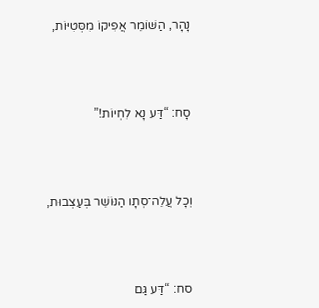נָהָר, הַשּׁוֹמֵר אֲפִיקוֹ מִסְּטִיּוֹת,



סָח: “דַּע נָא לִחְיוֹת!”



וְכָל עֲלֵה־סְתָו הַנּוֹשֵׁר בְּעַצְבוּת,



סח: “דַּע גַּם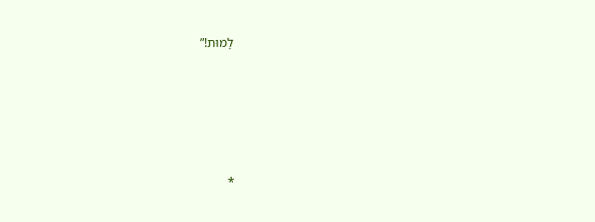לָמוּת!”





*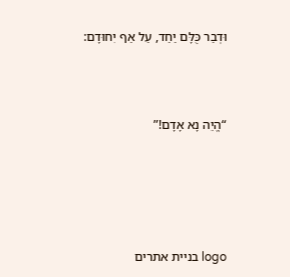וּדְבַר כֻּלָּם יַחַד, עַל אַף יִחוּדָם:



“הֱיֵה נָא אָדָם!”





logo בניית אתרים